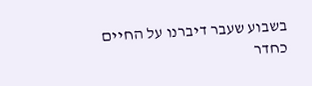בשבוע שעבר דיברנו על החיים כחדר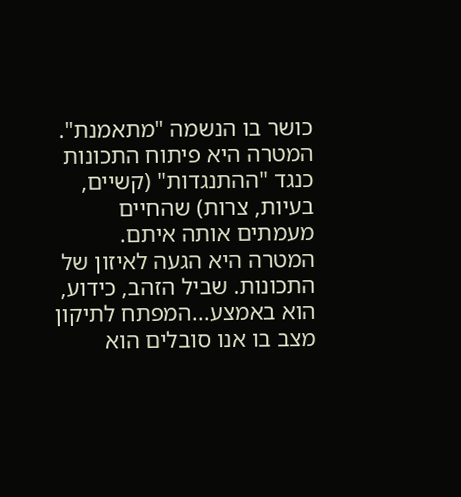כושר בו הנשמה "מתאמנת". המטרה היא פיתוח התכונות כנגד "ההתנגדות" (קשיים, בעיות, צרות) שהחיים מעמתים אותה איתם. המטרה היא הגעה לאיזון של התכונות. שביל הזהב, כידוע, הוא באמצע...המפתח לתיקון מצב בו אנו סובלים הוא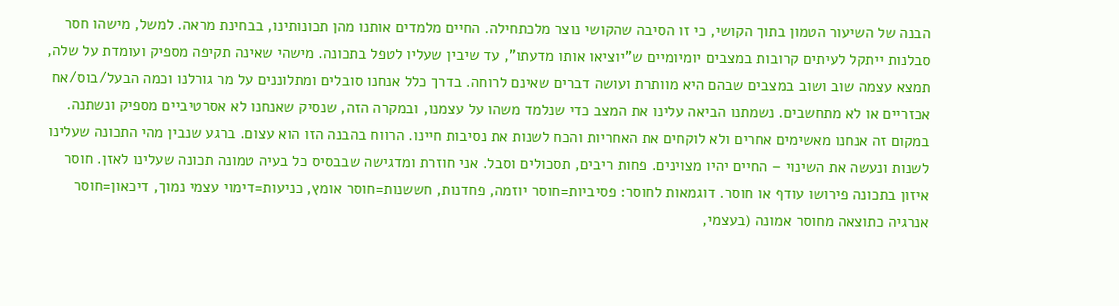הבנה של השיעור הטמון בתוך הקושי, כי זו הסיבה שהקושי נוצר מלכתחילה. החיים מלמדים אותנו מהן תכונותינו, בבחינת מראה. למשל, מישהו חסר סבלנות ייתקל לעיתים קרובות במצבים יומיומיים ש"יוציאו אותו מדעתו", עד שיבין שעליו לטפל בתכונה. מישהי שאינה תקיפה מספיק ועומדת על שלה, תמצא עצמה שוב ושוב במצבים שבהם היא מוותרת ועושה דברים שאינם לרוחה. בדרך כלל אנחנו סובלים ומתלוננים על מר גורלנו וכמה הבעל/בוס/אח אכזריים או לא מתחשבים. נשמתנו הביאה עלינו את המצב כדי שנלמד משהו על עצמנו, ובמקרה הזה, שנסיק שאנחנו לא אסרטיביים מספיק ונשתנה. במקום זה אנחנו מאשימים אחרים ולא לוקחים את האחריות והכח לשנות את נסיבות חיינו. הרווח בהבנה הזו הוא עצום. ברגע שנבין מהי התכונה שעלינו לשנות ונעשה את השינוי – החיים יהיו מצוינים. פחות ריבים, תסכולים וסבל. אני חוזרת ומדגישה שבבסיס כל בעיה טמונה תכונה שעלינו לאזן. חוסר איזון בתכונה פירושו עודף או חוסר. דוגמאות לחוסר: פסיביות=חוסר יוזמה, פחדנות, חששנות=חוסר אומץ, כניעות=דימוי עצמי נמוך, דיכאון=חוסר אנרגיה כתוצאה מחוסר אמונה (בעצמי,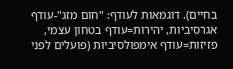בחיים). דוגמאות לעודף: "חום מזג"-עודף אגרסיביות, יהירות=עודף בטחון עצמי, פזיזות=עודף אימפולסיביות (פועלים לפני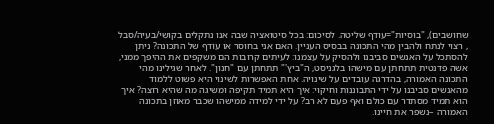שחושבים), "בוסיות"=עודף שליטה. לסיכום: בכל סיטואציה שבה אנו נתקלים בקושי/בעיה/סבל , רצוי לנתח ולהבין מהי התכונה בבסיס העניין. האם אני בחוסר או עודף של התכונה? ניתן להסתכל על האנשים סביבנו ולהסיק על עצמנו: לעיתים קרובות הם משקפים את ההיפך ממני, אשה פדנטית תתחתן עם מישהו בלגניסט, ה"ביץ'" תתחתן עם "חנון". לאחר שגילינו מהי התכונה האמורה, בהדרגה עובדים על שינויה. אחת האפשרות לשינוי היא פשוט ללמוד מהאנשים סביבנו על ידי התבוננות וחיקוי: איך היא תמיד תקיפה ומשיגה מה שהיא רוצה? איך הוא תמיד מסתדר עם כולם ואף פעם לא רב? על ידי למידה ממישהו שכבר מאוזן בתכונה האמורה –נשפר את חיינו.